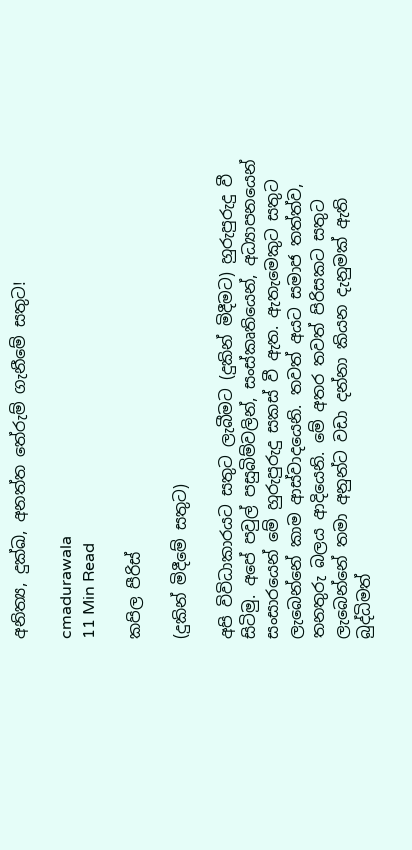අනිත්‍ය, දුක්ඛ, අනත්ත තේරුම් ගැනීමේ සතුට!

cmadurawala
11 Min Read

කපිල පීරිස්

(දුකින් මිදීමේ සතුට)

අපි විවිධාකාරයට සතුට ලැබීමට (දුකින් මිදීමට) හුරුපුරුදු වී සිටිමු. අපේ පවුල් පසුබිම්වලින්, සංස්කෘතියෙන්, අධ්‍යාපනයෙන් සංසාරයෙන් මේ හුරුපුරුදු සකස් වී ඇත. ඇතැමෙකුට සතුට ලැබෙන්නේ කාම ආස්වාදයෙනි. තවත් අයට සමාජ තත්ත්ව, තනතුරු බලය ආදියෙනි. මේ අතර තවත් පිරිසකට සතුට ලැබෙන්නේ තමා අනුන්ට වඩා දන්නා කියන දැනුමක් ඇති බුද්ධිමත්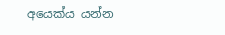අයෙක්ය යන්න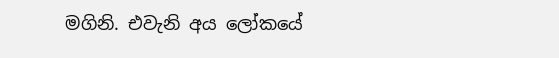මගිනි. එවැනි අය ලෝකයේ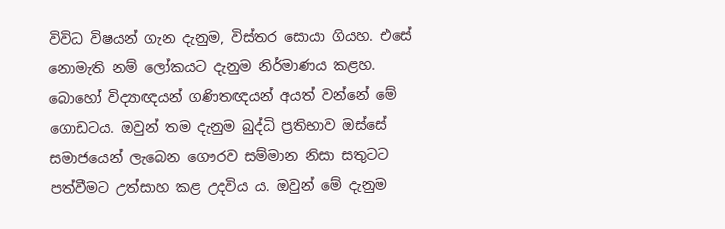විවිධ විෂයන් ගැන දැනුම, විස්තර සොයා ගියහ. එසේ නොමැති නම් ලෝකයට දැනුම නිර්මාණය කළහ. බොහෝ විද්‍යාඥයන් ගණිතඥයන් අයත් වන්නේ මේ ගොඩටය. ඔවුන් තම දැනුම බුද්ධි ප්‍රතිභාව ඔස්සේ සමාජයෙන් ලැබෙන ගෞරව සම්මාන නිසා සතුටට පත්වීමට උත්සාහ කළ උදවිය ය. ඔවුන් මේ දැනුම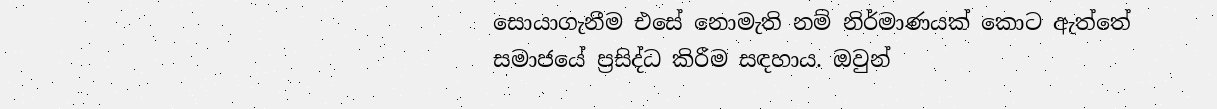සොයාගැනීම එසේ නොමැති නම් නිර්මාණයක් කොට ඇත්තේ සමාජයේ ප්‍රසිද්ධ කිරීම සඳහාය. ඔවුන්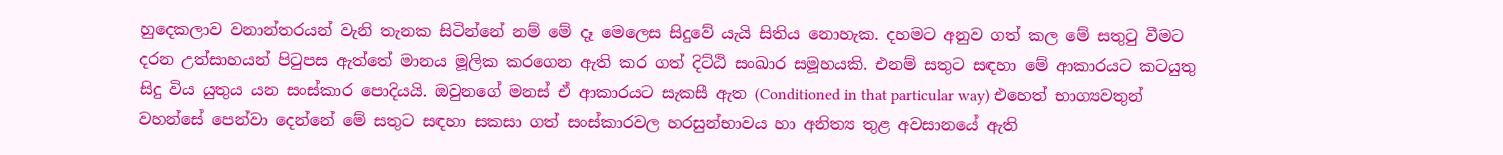හුදෙකලාව වනාන්තරයන් වැනි තැනක සිටින්නේ නම් මේ දෑ මෙලෙස සිදුවේ යැයි සිතිය නොහැක. දහමට අනුව ගත් කල මේ සතුටු වීමට දරන උත්සාහයන් පිටුපස ඇත්තේ මානය මූලික කරගෙන ඇති කර ගත් දිට්ඨි සංඛාර සමූහයකි. එනම් සතුට සඳහා මේ ආකාරයට කටයුතු සිදු විය යුතුය යන සංස්කාර පොදියයි. ඔවුනගේ මනස් ඒ ආකාරයට සැකසී ඇත (Conditioned in that particular way) එහෙත් භාග්‍යවතුන් වහන්සේ පෙන්වා දෙන්නේ මේ සතුට සඳහා සකසා ගත් සංස්කාරවල හරසුන්භාවය හා අනිත්‍ය තුළ අවසානයේ ඇති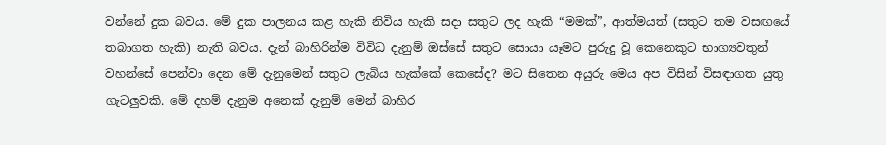වන්නේ දුක බවය. මේ දුක පාලනය කළ හැකි නිවිය හැකි සදා සතුට ලද හැකි “මමක්”, ආත්මයත් (සතුට තම වසඟයේ තබාගත හැකි) නැති බවය. දැන් බාහිරින්ම විවිධ දැනුම් ඔස්සේ සතුට සොයා යෑමට පුරුදු වූ කෙනෙකුට භාග්‍යවතුන් වහන්සේ පෙන්වා දෙන මේ දැනුමෙන් සතුට ලැබිය හැක්කේ කෙසේද? මට සිතෙන අයුරු මෙය අප විසින් විසඳාගත යුතු ගැටලුවකි. මේ දහම් දැනුම අනෙක් දැනුම් මෙන් බාහිර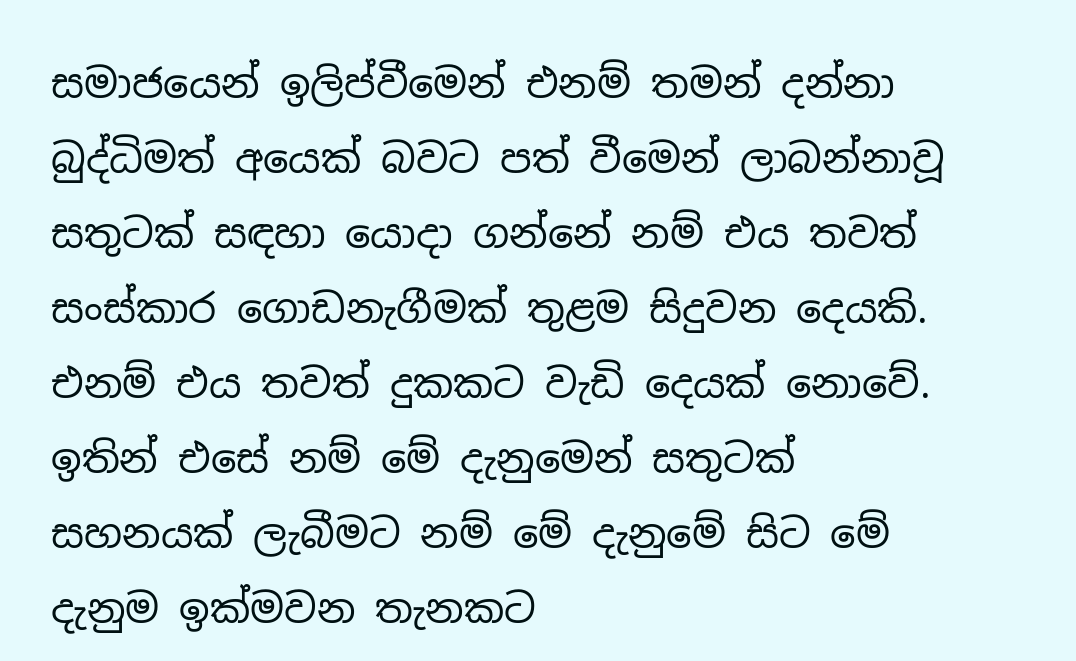සමාජයෙන් ඉලිප්වීමෙන් එනම් තමන් දන්නා බුද්ධිමත් අයෙක් බවට පත් වීමෙන් ලාබන්නාවූ සතුටක් සඳහා යොදා ගන්නේ නම් එය තවත් සංස්කාර ගොඩනැගීමක් තුළම සිදුවන දෙයකි. එනම් එය තවත් දුකකට වැඩි දෙයක් නොවේ. ඉතින් එසේ නම් මේ දැනුමෙන් සතුටක් සහනයක් ලැබීමට නම් මේ දැනුමේ සිට මේ දැනුම ඉක්මවන තැනකට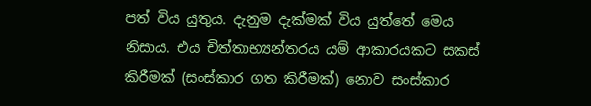පත් විය යුතුය. දැනුම දැක්මක් විය යුත්තේ මෙය නිසාය. එය චිත්තාභ්‍යන්තරය යම් ආකාරයකට සකස් කිරීමක් (සංස්කාර ගත කිරීමක්) නොව සංස්කාර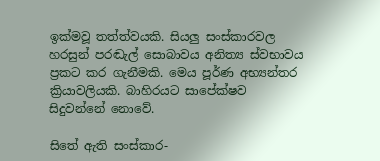ඉක්මවූ තත්ත්වයකි. සියලු සංස්කාරවල හරසුන් පරඬැල් සොබාවය අනිත්‍ය ස්වභාවය ප්‍රකට කර ගැනීමකි. මෙය පූර්ණ අභ්‍යන්තර ක්‍රියාවලියකි. බාහිරයට සාපේක්ෂව සිදුවන්නේ නොවේ.

සිතේ ඇති සංස්කාර-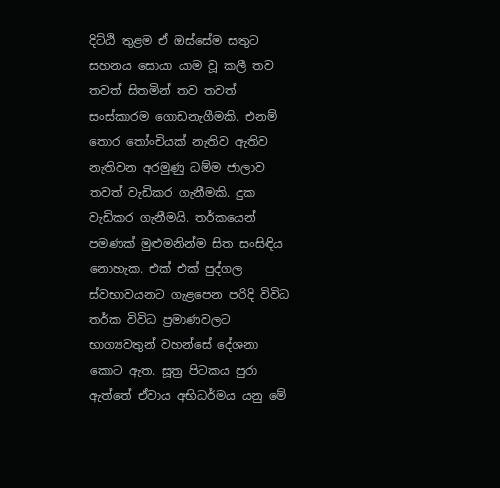දිට්ඨි තුළම ඒ ඔස්සේම සතුට සහනය සොයා යාම වූ කලී තව තවත් සිතමින් තව තවත් සංස්කාරම ගොඩනැගීමකි. එනම් තොර තෝංචියක් නැතිව ඇතිව නැතිවන අරමුණු ධම්ම ජාලාව තවත් වැඩිකර ගැනීමකි. දුක වැඩිකර ගැනීමයි. තර්කයෙන් පමණක් මුළුමනින්ම සිත සංසිඳිය නොහැක. එක් එක් පුද්ගල ස්වභාවයනට ගැළපෙන පරිදි විවිධ තර්ක විවිධ ප්‍රමාණවලට භාග්‍යවතුන් වහන්සේ දේශනා කොට ඇත. සූත්‍ර පිටකය පුරා ඇත්තේ ඒවාය අභිධර්මය යනු මේ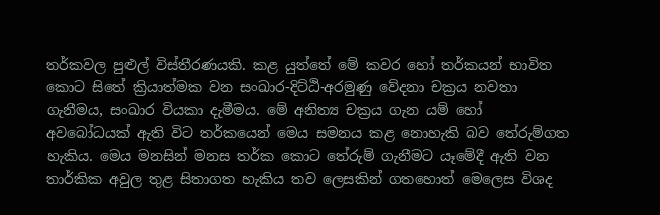තර්කවල පුළුල් විස්තීරණයකි. කළ යුත්තේ මේ කවර හෝ තර්කයන් භාවිත කොට සිතේ ක්‍රියාත්මක වන සංඛාර-දිට්ඨි-අරමුණු වේදනා චක්‍රය නවතා ගැනීමය, සංඛාර වියකා දැමීමය. මේ අනිත්‍ය චක්‍රය ගැන යම් හෝ අවබෝධයක් ඇති විට තර්කයෙන් මෙය සමනය කළ නොහැකි බව තේරුම්ගත හැකිය. මෙය මනසින් මනස තර්ක කොට තේරුම් ගැනීමට යෑමේදී ඇති වන තාර්කික අවුල තුළ සිතාගත හැකිය තව ලෙසකින් ගතහොත් මෙලෙස විශද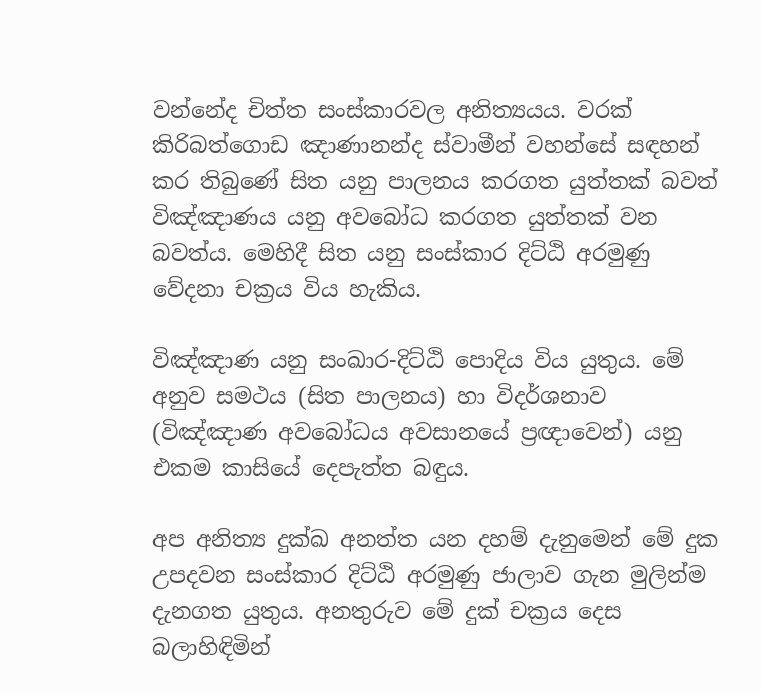වන්නේද චිත්ත සංස්කාරවල අනිත්‍යයය. වරක් කිරිබත්ගොඩ ඤාණානන්ද ස්වාමීන් වහන්සේ සඳහන් කර තිබුණේ සිත යනු පාලනය කරගත යුත්තක් බවත් විඤ්ඤාණය යනු අවබෝධ කරගත යුත්තක් වන බවත්ය. මෙහිදී සිත යනු සංස්කාර දිට්ඨි අරමුණු වේදනා චක්‍රය විය හැකිය.

විඤ්ඤාණ යනු සංඛාර-දිට්ඨි පොදිය විය යුතුය. මේ අනුව සමථය (සිත පාලනය) හා විදර්ශනාව (විඤ්ඤාණ අවබෝධය අවසානයේ ප්‍රඥාවෙන්) යනු එකම කාසියේ දෙපැත්ත බඳුය.

අප අනිත්‍ය දුක්ඛ අනත්ත යන දහම් දැනුමෙන් මේ දුක උපදවන සංස්කාර දිට්ඨි අරමුණු ජාලාව ගැන මුලින්ම දැනගත යුතුය. අනතුරුව මේ දුක් චක්‍රය දෙස බලාහිඳිමින්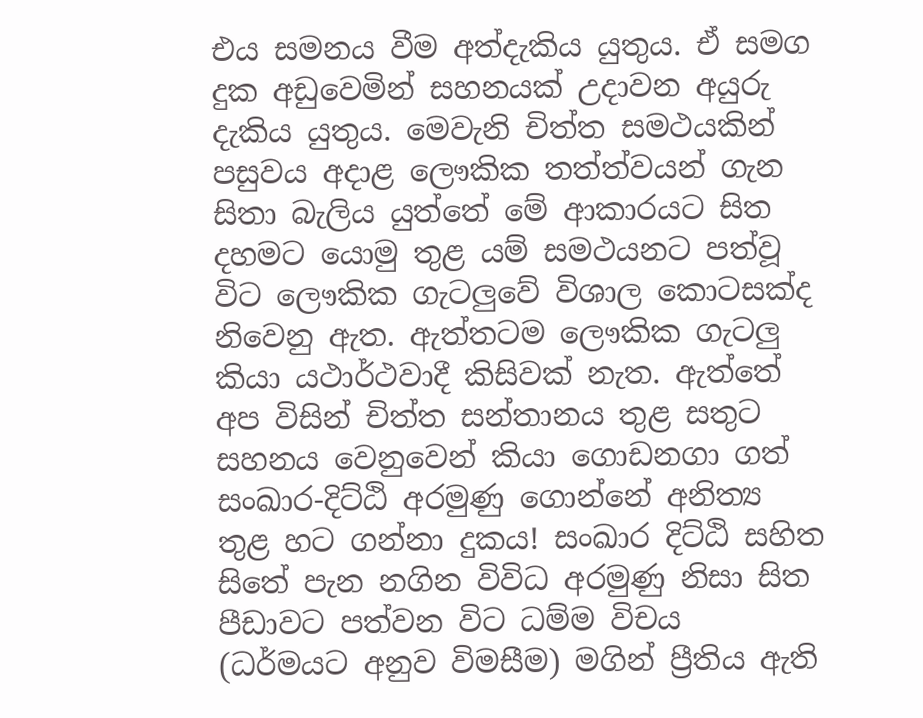එය සමනය වීම අත්දැකිය යුතුය. ඒ සමග දුක අඩුවෙමින් සහනයක් උදාවන අයුරු දැකිය යුතුය. මෙවැනි චිත්ත සමථයකින් පසුවය අදාළ ලෞකික තත්ත්වයන් ගැන සිතා බැලිය යුත්තේ මේ ආකාරයට සිත දහමට යොමු තුළ යම් සමථයනට පත්වූ විට ලෞකික ගැටලුවේ විශාල කොටසක්ද නිවෙනු ඇත. ඇත්තටම ලෞකික ගැටලු කියා යථාර්ථවාදී කිසිවක් නැත. ඇත්තේ අප විසින් චිත්ත සන්තානය තුළ සතුට සහනය වෙනුවෙන් කියා ගොඩනගා ගත් සංඛාර-දිට්ඨි අරමුණු ගොන්නේ අනිත්‍ය තුළ හට ගන්නා දුකය! සංඛාර දිට්ඨි සහිත සිතේ පැන නගින විවිධ අරමුණු නිසා සිත පීඩාවට පත්වන විට ධම්ම විචය (ධර්මයට අනුව විමසීම) මගින් ප්‍රීතිය ඇති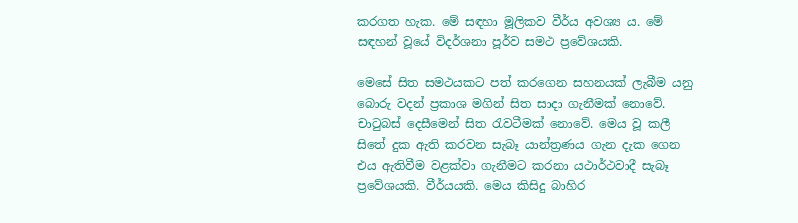කරගත හැක. මේ සඳහා මූලිකව වීර්ය අවශ්‍ය ය. මේ සඳහන් වූයේ විදර්ශනා පූර්ව සමථ ප්‍රවේශයකි.

මෙසේ සිත සමථයකට පත් කරගෙන සහනයක් ලැබීම යනු බොරු වදන් ප්‍රකාශ මගින් සිත සාදා ගැනීමක් නොවේ. චාටුබස් දෙසීමෙන් සිත රැවටීමක් නොවේ. මෙය වූ කලී සිතේ දුක ඇති කරවන සැබෑ යාන්ත්‍රණය ගැන දැක ගෙන එය ඇතිවීම වළක්වා ගැනීමට කරනා යථාර්ථවාදී සැබෑ ප්‍රවේශයකි. වීර්යයකි. මෙය කිසිදු බාහිර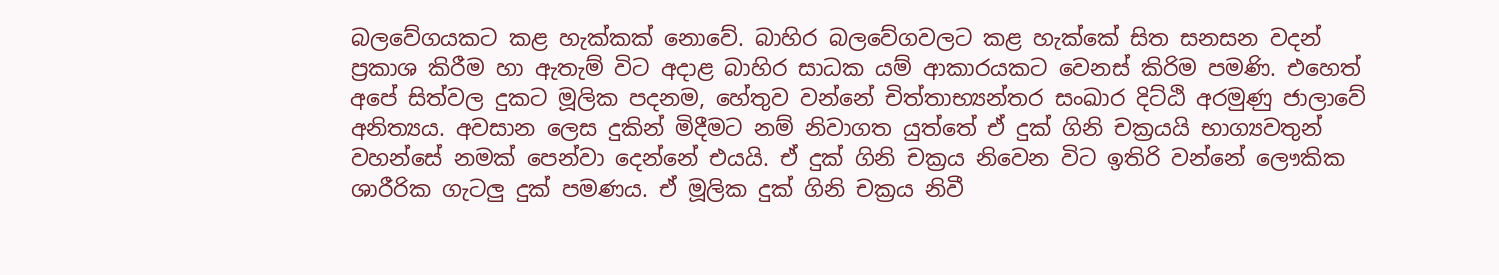බලවේගයකට කළ හැක්කක් නොවේ. බාහිර බලවේගවලට කළ හැක්කේ සිත සනසන වදන් ප්‍රකාශ කිරීම හා ඇතැම් විට අදාළ බාහිර සාධක යම් ආකාරයකට වෙනස් කිරිම පමණි. එහෙත් අපේ සිත්වල දුකට මූලික පදනම, හේතුව වන්නේ චිත්තාභ්‍යන්තර සංඛාර දිට්ඨි අරමුණු ජාලාවේ අනිත්‍යය. අවසාන ලෙස දුකින් මිදීමට නම් නිවාගත යුත්තේ ඒ දුක් ගිනි චක්‍රයයි භාග්‍යවතුන් වහන්සේ නමක් පෙන්වා දෙන්නේ එයයි. ඒ දුක් ගිනි චක්‍රය නිවෙන විට ඉතිරි වන්නේ ලෞකික ශාරීරික ගැටලු දුක් පමණය. ඒ මූලික දුක් ගිනි චක්‍රය නිවී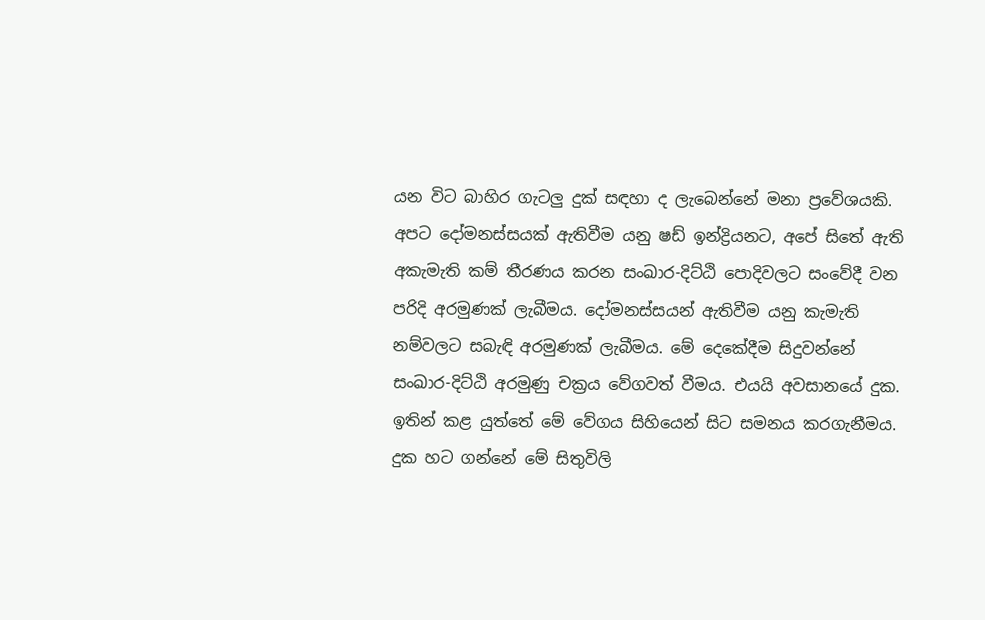යන විට බාහිර ගැටලු දුක් සඳහා ද ලැබෙන්නේ මනා ප්‍රවේශයකි. අපට දෝමනස්සයක් ඇතිවීම යනු ෂඩ් ඉන්ද්‍රියනට, අපේ සිතේ ඇති අකැමැති කම් තීරණය කරන සංඛාර-දිට්ඨි පොදිවලට සංවේදී වන පරිදි අරමුණක් ලැබීමය. දෝමනස්සයන් ඇතිවීම යනු කැමැති නම්වලට සබැඳි අරමුණක් ලැබීමය. මේ දෙකේදීම සිදුවන්නේ සංඛාර-දිට්ඨි අරමුණු චක්‍රය වේගවත් වීමය. එයයි අවසානයේ දුක. ඉතින් කළ යුත්තේ මේ වේගය සිහියෙන් සිට සමනය කරගැනීමය. දුක හට ගන්නේ මේ සිතුවිලි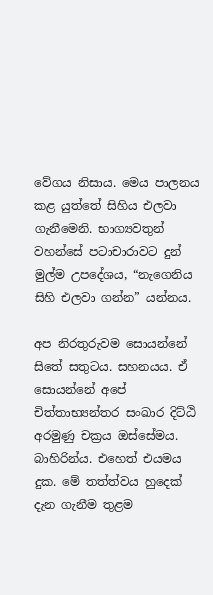වේගය නිසාය. මෙය පාලනය කළ යුත්තේ සිහිය එලවා ගැනීමෙනි. භාග්‍යවතුන් වහන්සේ පටාචාරාවට දුන් මුල්ම උපදේශය, “නැගෙනිය සිහි එලවා ගන්න” යන්නය.

අප නිරතුරුවම සොයන්නේ සිතේ සතුටය. සහනයය. ඒ සොයන්නේ අපේ චිත්තාභ්‍යන්තර සංඛාර දිට්ඨි අරමුණු චක්‍රය ඔස්සේමය. බාහිරින්ය. එහෙත් එයමය දුක. මේ තත්ත්වය හුදෙක් දැන ගැනීම තුළම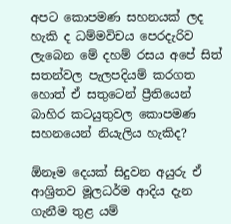අපට කොපමණ සහනයක් ලද හැකි ද ධම්මවිචය පෙරදැරිව ලැබෙන මේ දහම් රසය අපේ සිත් සතන්වල පැලපදියම් කරගත හොත් ඒ සතුටෙන් ප්‍රීතියෙන් බාහිර කටයුතුවල කොපමණ සහනයෙන් නියැලිය හැකිද?

ඕනෑම දෙයක් සිදුවන අයුරු ඒ ආශ්‍රිතව මූලධර්ම ආදිය දැන ගැනීම තුළ යම්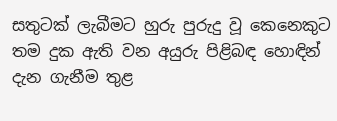සතුටක් ලැබීමට හුරු පුරුදු වූ කෙනෙකුට තම දුක ඇති වන අයුරු පිළිබඳ හොඳින් දැන ගැනීම තුළ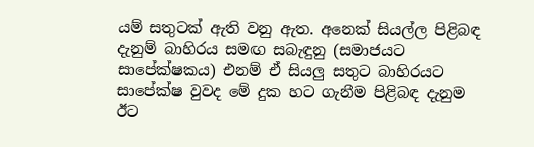යම් සතුටක් ඇති වනු ඇත. අනෙක් සියල්ල පිළිබඳ දැනුම් බාහිරය සමඟ සබැඳුනු (සමාජයට සාපේක්ෂකය) එනම් ඒ සියලු සතුට බාහිරයට සාපේක්ෂ වුවද මේ දුක හට ගැනීම පිළිබඳ දැනුම ඊට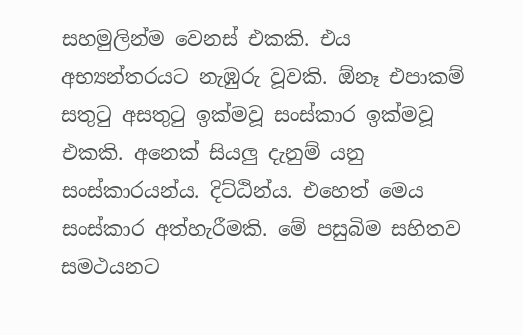සහමුලින්ම වෙනස් එකකි. එය අභ්‍යන්තරයට නැඹුරු වූවකි. ඕනෑ එපාකම් සතුටු අසතුටු ඉක්මවූ සංස්කාර ඉක්මවූ එකකි. අනෙක් සියලු දැනුම් යනු සංස්කාරයන්ය. දිට්ඨින්ය. එහෙත් මෙය සංස්කාර අත්හැරීමකි. මේ පසුබිම සහිතව සමථයනට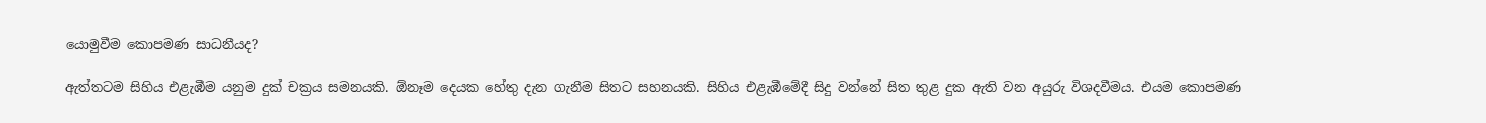යොමුවීම කොපමණ සාධනීයද?

ඇත්තටම සිහිය එළැඹීම යනුම දුක් චක්‍රය සමනයකි. ඕනෑම දෙයක හේතු දැන ගැනීම සිතට සහනයකි. සිහිය එළැඹීමේදී සිදු වන්නේ සිත තුළ දුක ඇති වන අයුරු විශදවීමය. එයම කොපමණ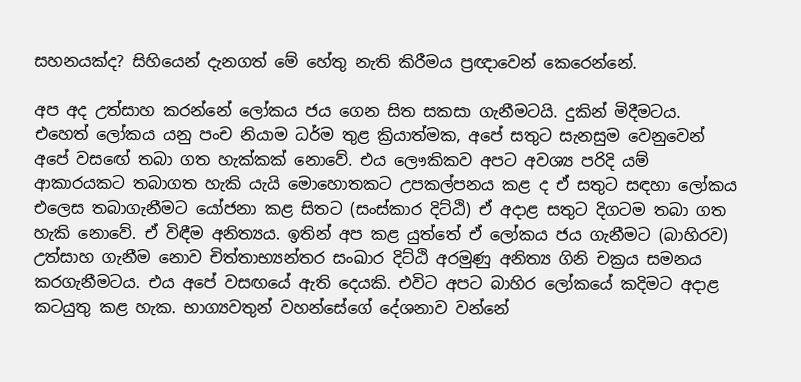සහනයක්ද? සිහියෙන් දැනගත් මේ හේතු නැති කිරීමය ප්‍රඥාවෙන් කෙරෙන්නේ.

අප අද උත්සාහ කරන්නේ ලෝකය ජය ගෙන සිත සකසා ගැනීමටයි. දුකින් මිදීමටය. එහෙත් ලෝකය යනු පංච නියාම ධර්ම තුළ ක්‍රියාත්මක, අපේ සතුට සැනසුම වෙනුවෙන් අපේ වසඟේ තබා ගත හැක්කක් නොවේ. එය ලෞකිකව අපට අවශ්‍ය පරිදි යම් ආකාරයකට තබාගත හැකි යැයි මොහොතකට උපකල්පනය කළ ද ඒ සතුට සඳහා ලෝකය එලෙස තබාගැනීමට යෝජනා කළ සිතට (සංස්කාර දිට්ඨි) ඒ අදාළ සතුට දිගටම තබා ගත හැකි නොවේ. ඒ විඳීම අනිත්‍යය. ඉතින් අප කළ යුත්තේ ඒ ලෝකය ජය ගැනීමට (බාහිරව) උත්සාහ ගැනීම නොව චිත්තාභ්‍යන්තර සංඛාර දිට්ඨි අරමුණු අනිත්‍ය ගිනි චක්‍රය සමනය කරගැනීමටය. එය අපේ වසඟයේ ඇති දෙයකි. එවිට අපට බාහිර ලෝකයේ කදිමට අදාළ කටයුතු කළ හැක. භාග්‍යවතුන් වහන්සේගේ දේශනාව වන්නේ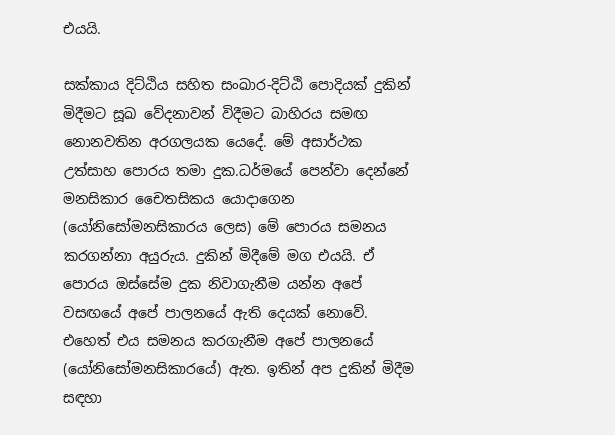එයයි.

සක්කාය දිට්ඨිය සහිත සංඛාර-දිට්ඨි පොදියක් දුකින් මිදීමට සූඛ වේදනාවන් විදීමට බාහිරය සමඟ නොනවතින අරගලයක යෙදේ. මේ අසාර්ථක උත්සාහ පොරය තමා දුක.ධර්මයේ පෙන්වා දෙන්නේ මනසිකාර චෛතසිකය යොදාගෙන (යෝනිසෝමනසිකාරය ලෙස) මේ පොරය සමනය කරගන්නා අයුරුය. දුකින් මිදීමේ මග එයයි. ඒ පොරය ඔස්සේම දුක නිවාගැනීම යන්න අපේ වසඟයේ අපේ පාලනයේ ඇති දෙයක් නොවේ. එහෙත් එය සමනය කරගැනීම අපේ පාලනයේ (යෝනිසෝමනසිකාරයේ) ඇත. ඉතින් අප දුකින් මිදීම සඳහා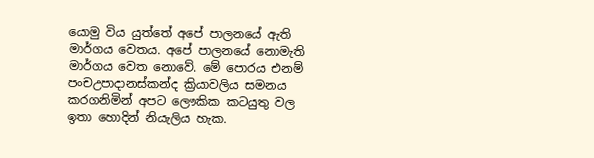යොමු විය යුත්තේ අපේ පාලනයේ ඇති මාර්ගය වෙතය. අපේ පාලනයේ නොමැති මාර්ගය වෙත නොවේ. මේ පොරය එනම් පංචඋපාදානස්කන්ද ක්‍රියාවලිය සමනය කරගනිමින් අපට ලෞකික කටයුතු වල ඉතා හොදින් නියැලිය හැක.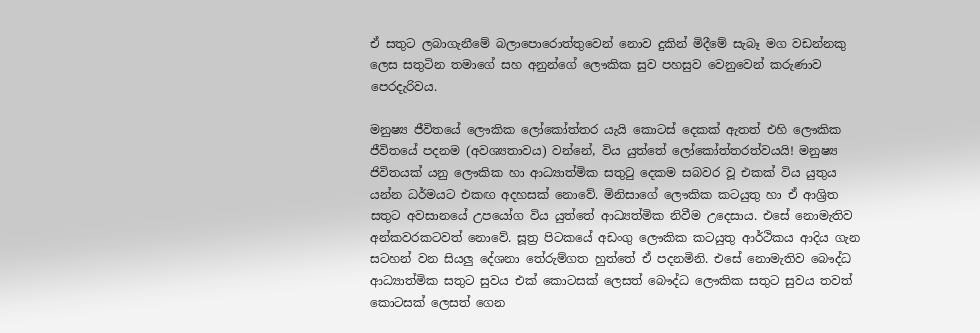ඒ සතුට ලබාගැනීමේ බලාපොරොත්තුවෙන් නොව දුකින් මිදීමේ සැබෑ මග වඩන්නකු ලෙස සතුටින තමාගේ සහ අනුන්ගේ ලෞකික සුව පහසුව වෙනුවෙන් කරුණාව පෙරදැරිවය.

මනුෂ්‍ය ජීවිතයේ ලෞකික ලෝකෝත්තර යැයි කොටස් දෙකක් ඇතත් එහි ලෞකික ජීවිතයේ පදනම (අවශ්‍යතාවය) වන්නේ, විය යුත්තේ ලෝකෝත්තරත්වයයි! මනුෂ්‍ය ජිවිතයක් යනු ලෞකික හා ආධ්‍යාත්මික සතුටු දෙකම සබවර වූ එකක් විය යුතුය යන්න ධර්මයට එකඟ අදහසක් නොවේ. මිනිසාගේ ලෞකික කටයුතු හා ඒ ආශ්‍රිත සතුට අවසානයේ උපයෝග විය යුත්තේ ආධ්‍යත්මික නිවීම උදෙසාය. එසේ නොමැතිව අන්කවරකටවත් නොවේ. සූත්‍ර පිටකයේ අඩංගු ලෞකික කටයුතු ආර්ථිකය ආදිය ගැන සටහන් වන සියලු දේශනා තේරුම්ගත හුත්තේ ඒ පදනමිනි. එසේ නොමැතිව බෞද්ධ ආධ්‍යාත්මික සතුට සුවය එක් කොටසක් ලෙසත් බෞද්ධ ලෞකික සතුට සුවය තවත් කොටසක් ලෙසත් ගෙන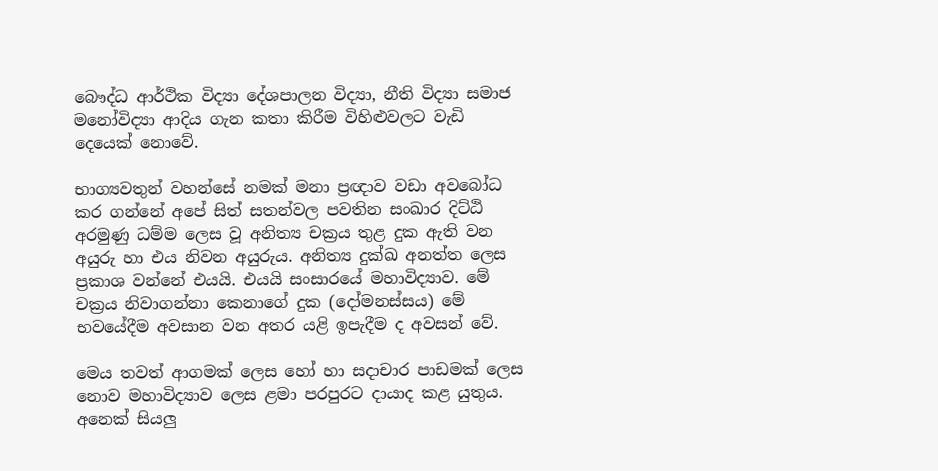බෞද්ධ ආර්ථික විද්‍යා දේශපාලන විද්‍යා, නීති විද්‍යා සමාජ මනෝවිද්‍යා ආදිය ගැන කතා කිරීම විහිළුවලට වැඩි දෙයෙක් නොවේ.

භාග්‍යවතුන් වහන්සේ නමක් මනා ප්‍රඥාව වඩා අවබෝධ කර ගන්නේ අපේ සිත් සතන්වල පවතින සංඛාර දිට්ඨි අරමුණු ධම්ම ලෙස වූ අනිත්‍ය චක්‍රය තුළ දුක ඇති වන අයුරු හා එය නිවන අයුරුය. අනිත්‍ය දුක්ඛ අනත්ත ලෙස ප්‍රකාශ වන්නේ එයයි. එයයි සංසාරයේ මහාවිද්‍යාව. මේ චක්‍රය නිවාගන්නා කෙනාගේ දුක (දෝමනස්සය) මේ භවයේදීම අවසාන වන අතර යළි ඉපැදීම ද අවසන් වේ.

මෙය තවත් ආගමක් ලෙස හෝ හා සදාචාර පාඩමක් ලෙස නොව මහාවිද්‍යාව ලෙස ළමා පරපුරට දායාද කළ යුතුය. අනෙක් සියලු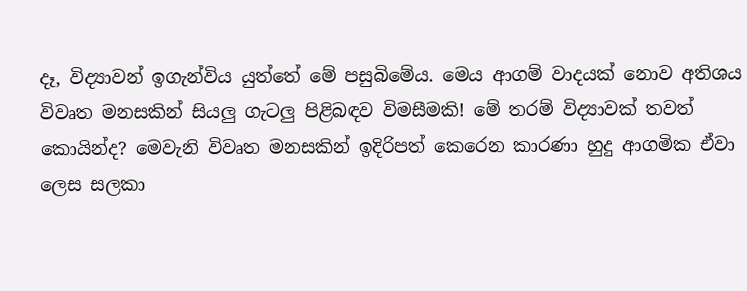දෑ, විද්‍යාවන් ඉගැන්විය යුත්තේ මේ පසුබිමේය. මෙය ආගම් වාදයක් නොව අතිශය විවෘත මනසකින් සියලු ගැටලු පිළිබඳව විමසීමකි! මේ තරම් විද්‍යාවක් තවත් කොයින්ද? මෙවැනි විවෘත මනසකින් ඉදිරිපත් කෙරෙන කාරණා හුදු ආගමික ඒවා ලෙස සලකා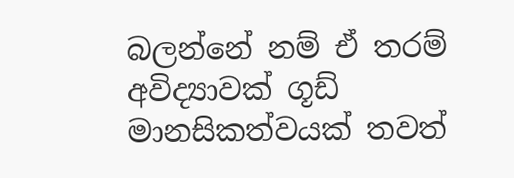බලන්නේ නම් ඒ තරම් අවිද්‍යාවක් ගූඩ් මානසිකත්වයක් තවත්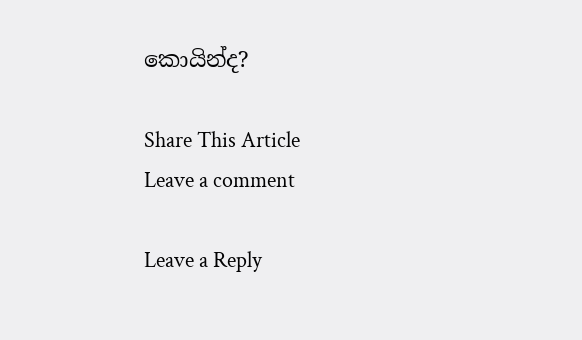කොයින්ද?

Share This Article
Leave a comment

Leave a Reply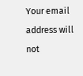Your email address will not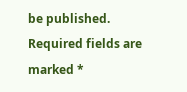be published. Required fields are marked *